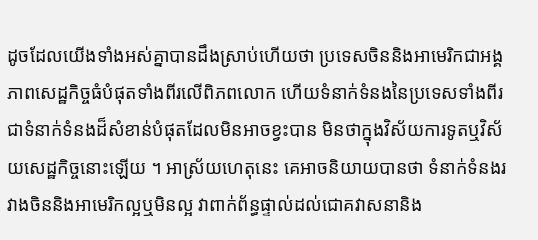ដូចដែលយើងទាំងអស់គ្នាបានដឹងស្រាប់ហើយថា ប្រទេសចិននិងអាមេរិកជាអង្គភាពសេដ្ឋកិច្ចធំបំផុតទាំងពីរលើពិភពលោក ហើយទំនាក់ទំនងនៃប្រទេសទាំងពីរជាទំនាក់ទំនងដ៏សំខាន់បំផុតដែលមិនអាចខ្វះបាន មិនថាក្នុងវិស័យការទូតឬវិស័យសេដ្ឋកិច្ចនោះឡើយ ។ អាស្រ័យហេតុនេះ គេអាចនិយាយបានថា ទំនាក់ទំនងរវាងចិននិងអាមេរិកល្អឬមិនល្អ វាពាក់ព័ន្ធផ្ទាល់ដល់ជោគវាសនានិង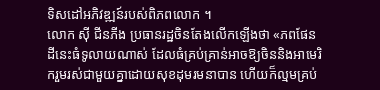ទិសដៅអភិវឌ្ឍន៍របស់ពិភពលោក ។
លោក ស៊ី ជីនភីង ប្រធានរដ្ឋចិនតែងលើកឡើងថា «ភពផែនដីនេះធំទូលាយណាស់ ដែលធំគ្រប់គ្រាន់អាចឱ្យចិននិងអាមេរិករួមរស់ជាមួយគ្នាដោយសុខដុមរមនាបាន ហើយក៏ល្មមគ្រប់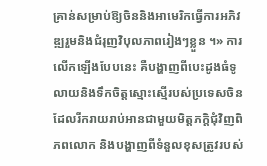គ្រាន់សម្រាប់ឱ្យចិននិងអាមេរិកធ្វើការអភិវឌ្ឍរួមនិងជំរុញវិបុលភាពរៀងៗខ្លួន ។» ការលើកឡើងបែបនេះ គឺបង្ហាញពីបេះដូងធំទូលាយនិងទឹកចិត្តស្មោះស្មើរបស់ប្រទេសចិនដែលរីករាយរាប់អានជាមួយមិត្តភក្តិជុំវិញពិភពលោក និងបង្ហាញពីទំនួលខុសត្រូវរបស់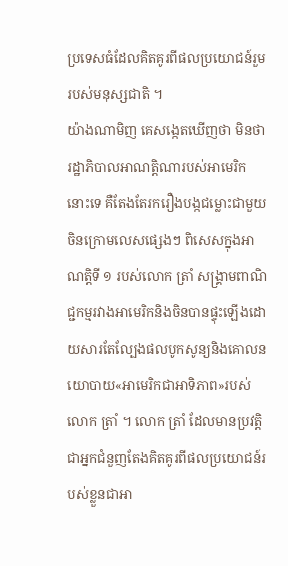ប្រទេសធំដែលគិតគូរពីផលប្រយោជន៍រួមរបស់មនុស្សជាតិ ។
យ៉ាងណាមិញ គេសង្កេតឃើញថា មិនថារដ្ឋាភិបាលអាណត្តិណារបស់អាមេរិកនោះទេ គឺតែងតែរករឿងបង្កជម្លោះជាមួយចិនក្រោមលេសផ្សេងៗ ពិសេសក្នុងអាណត្តិទី ១ របស់លោក ត្រាំ សង្គ្រាមពាណិជ្ជកម្មរវាងអាមេរិកនិងចិនបានផ្ទុះឡើងដោយសារតែល្បែងផលបូកសូន្យនិងគោលនយោបាយ«អាមេរិកជាអាទិភាព»របស់លោក ត្រាំ ។ លោក ត្រាំ ដែលមានប្រវត្តិជាអ្នកជំនួញតែងគិតគូរពីផលប្រយោជន៍របស់ខ្លួនជាអា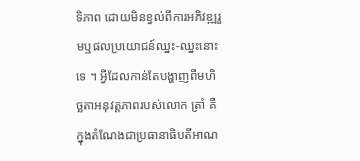ទិភាព ដោយមិនខ្វល់ពីការអភិវឌ្ឍរួមឬផលប្រយោជន៍ឈ្នះ-ឈ្នះនោះទេ ។ អ្វីដែលកាន់តែបង្ហាញពីមហិច្ឆតាអនុវត្តភាពរបស់លោក ត្រាំ គឺក្នុងតំណែងជាប្រធានាធិបតីអាណ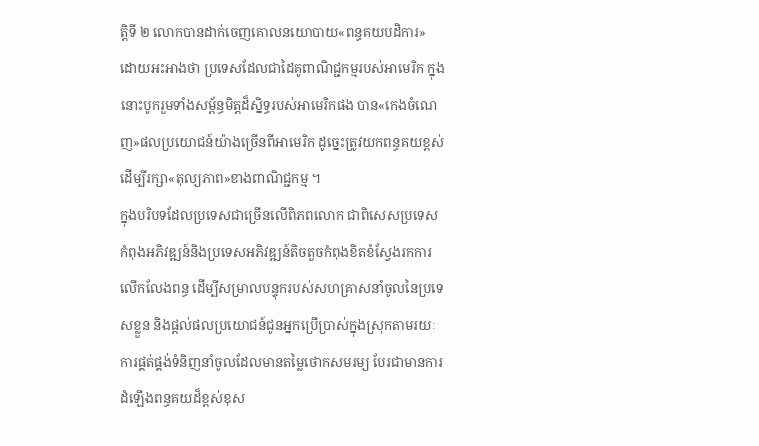ត្តិទី ២ លោកបានដាក់ចេញគោលនយោបាយ«ពន្ធគយបដិការ» ដោយអះអាងថា ប្រទេសដែលជាដៃគូពាណិជ្ជកម្មរបស់អាមេរិក ក្នុងនោះបូករួមទាំងសម្ព័ន្ធមិត្តដ៏ស្និទ្ធរបស់អាមេរិកផង បាន«កេងចំណេញ»ផលប្រយោជន៍យ៉ាងច្រើនពីអាមេរិក ដូច្នេះត្រូវយកពន្ធគយខ្ពស់ដើម្បីរក្សា«តុល្យភាព»ខាងពាណិជ្ជកម្ម ។
ក្នុងបរិបទដែលប្រទេសជាច្រើនលើពិភពលោក ជាពិសេសប្រទេសកំពុងអភិវឌ្ឍន៍និងប្រទេសអភិវឌ្ឍន៍តិចតួចកំពុងខិតខំស្វែងរកការលើកលែងពន្ធ ដើម្បីសម្រាលបន្ទុករបស់សហគ្រាសនាំចូលនៃប្រទេសខ្លួន និងផ្តល់ផលប្រយោជន៍ជូនអ្នកប្រើប្រាស់ក្នុងស្រុកតាមរយៈការផ្គត់ផ្គង់ទំនិញនាំចូលដែលមានតម្លៃថោកសមរម្យ បែរជាមានការដំឡើងពន្ធគយដ៏ខ្ពស់ខុស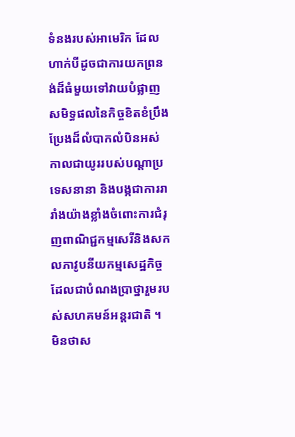ទំនងរបស់អាមេរិក ដែលហាក់បីដូចជាការយកព្រនង់ដ៏ធំមួយទៅវាយបំផ្លាញសមិទ្ធផលនៃកិច្ចខិតខំប្រឹងប្រែងដ៏លំបាកលំបិនអស់កាលជាយូររបស់បណ្តាប្រទេសនានា និងបង្កជាការរារាំងយ៉ាងខ្លាំងចំពោះការជំរុញពាណិជ្ជកម្មសេរីនិងសកលភាវូបនីយកម្មសេដ្ឋកិច្ចដែលជាបំណងប្រាថ្នារួមរបស់សហគមន៍អន្តរជាតិ ។
មិនថាស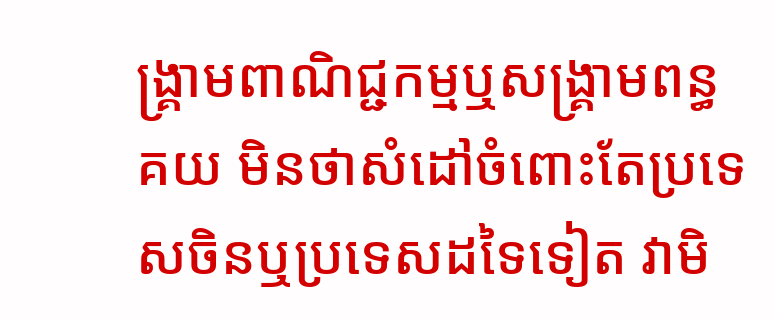ង្គ្រាមពាណិជ្ជកម្មឬសង្គ្រាមពន្ធគយ មិនថាសំដៅចំពោះតែប្រទេសចិនឬប្រទេសដទៃទៀត វាមិ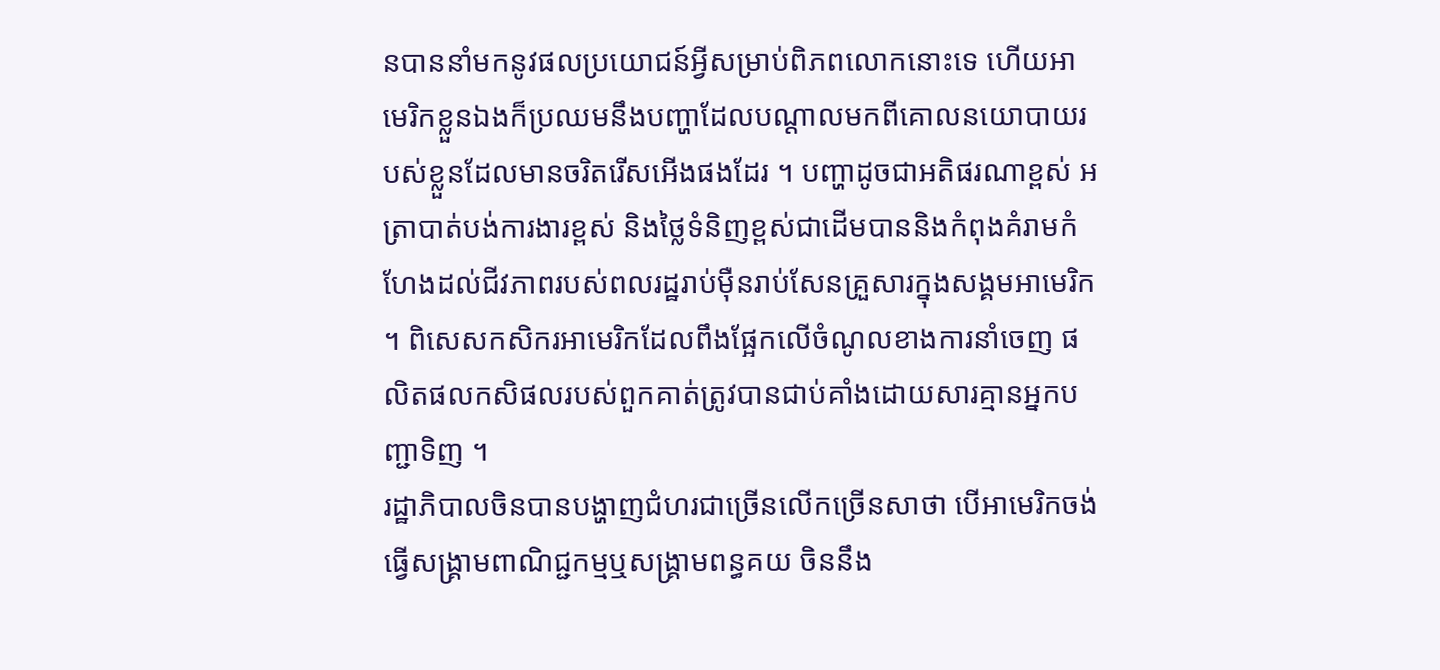នបាននាំមកនូវផលប្រយោជន៍អ្វីសម្រាប់ពិភពលោកនោះទេ ហើយអាមេរិកខ្លួនឯងក៏ប្រឈមនឹងបញ្ហាដែលបណ្តាលមកពីគោលនយោបាយរបស់ខ្លួនដែលមានចរិតរើសអើងផងដែរ ។ បញ្ហាដូចជាអតិផរណាខ្ពស់ អត្រាបាត់បង់ការងារខ្ពស់ និងថ្លៃទំនិញខ្ពស់ជាដើមបាននិងកំពុងគំរាមកំហែងដល់ជីវភាពរបស់ពលរដ្ឋរាប់ម៉ឺនរាប់សែនគ្រួសារក្នុងសង្គមអាមេរិក ។ ពិសេសកសិករអាមេរិកដែលពឹងផ្អែកលើចំណូលខាងការនាំចេញ ផលិតផលកសិផលរបស់ពួកគាត់ត្រូវបានជាប់គាំងដោយសារគ្មានអ្នកបញ្ជាទិញ ។
រដ្ឋាភិបាលចិនបានបង្ហាញជំហរជាច្រើនលើកច្រើនសាថា បើអាមេរិកចង់ធ្វើសង្គ្រាមពាណិជ្ជកម្មឬសង្គ្រាមពន្ធគយ ចិននឹង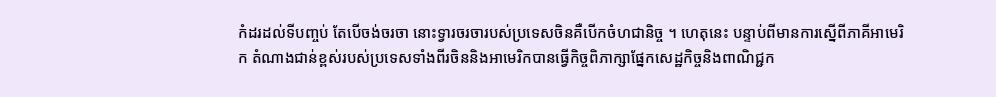កំដរដល់ទីបញ្ចប់ តែបើចង់ចរចា នោះទ្វារចរចារបស់ប្រទេសចិនគឺបើកចំហជានិច្ច ។ ហេតុនេះ បន្ទាប់ពីមានការស្នើពីភាគីអាមេរិក តំណាងជាន់ខ្ពស់របស់ប្រទេសទាំងពីរចិននិងអាមេរិកបានធ្វើកិច្ចពិភាក្សាផ្នែកសេដ្ឋកិច្ចនិងពាណិជ្ជក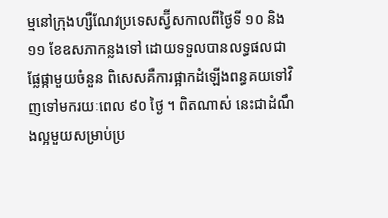ម្មនៅក្រុងហ្សឺណែវប្រទេសស្វ៊ីសកាលពីថ្ងៃទី ១០ និង ១១ ខែឧសភាកន្លងទៅ ដោយទទួលបានលទ្ធផលជាផ្លែផ្កាមួយចំនួន ពិសេសគឺការផ្អាកដំឡើងពន្ធគយទៅវិញទៅមករយៈពេល ៩០ ថ្ងៃ ។ ពិតណាស់ នេះជាដំណឹងល្អមួយសម្រាប់ប្រ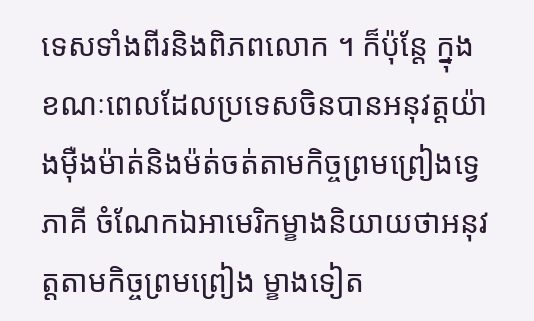ទេសទាំងពីរនិងពិភពលោក ។ ក៏ប៉ុន្តែ ក្នុងខណៈពេលដែលប្រទេសចិនបានអនុវត្តយ៉ាងម៉ឺងម៉ាត់និងម៉ត់ចត់តាមកិច្ចព្រមព្រៀងទ្វេភាគី ចំណែកឯអាមេរិកម្ខាងនិយាយថាអនុវត្តតាមកិច្ចព្រមព្រៀង ម្ខាងទៀត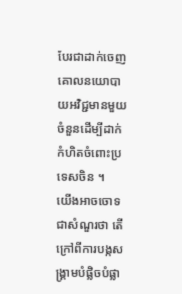បែរជាដាក់ចេញគោលនយោបាយអវិជ្ជមានមួយចំនួនដើម្បីដាក់កំហិតចំពោះប្រទេសចិន ។
យើងអាចចោទជាសំណួរថា តើក្រៅពីការបង្កសង្គ្រាមបំផ្លិចបំផ្លា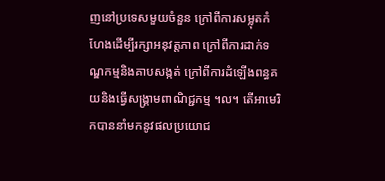ញនៅប្រទេសមួយចំនួន ក្រៅពីការសម្លុតកំហែងដើម្បីរក្សាអនុវត្តភាព ក្រៅពីការដាក់ទណ្ឌកម្មនិងគាបសង្កត់ ក្រៅពីការដំឡើងពន្ធគយនិងធ្វើសង្គ្រាមពាណិជ្ជកម្ម ។ល។ តើអាមេរិកបាននាំមកនូវផលប្រយោជ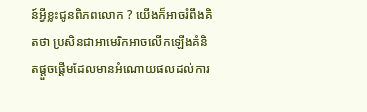ន៍អ្វីខ្លះជូនពិភពលោក ? យើងក៏អាចរំពឹងគិតថា ប្រសិនជាអាមេរិកអាចលើកឡើងគំនិតផ្តួចផ្តើមដែលមានអំណោយផលដល់ការ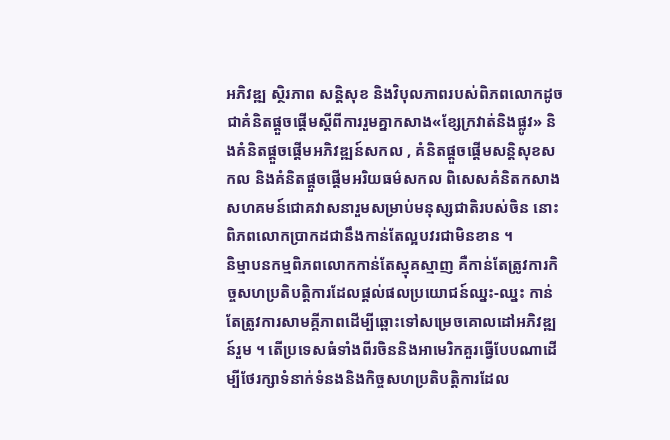អភិវឌ្ឍ ស្ថិរភាព សន្តិសុខ និងវិបុលភាពរបស់ពិភពលោកដូចជាគំនិតផ្តួចផ្តើមស្តីពីការរួមគ្នាកសាង«ខ្សែក្រវាត់និងផ្លូវ» និងគំនិតផ្តួចផ្តើមអភិវឌ្ឍន៍សកល , គំនិតផ្តួចផ្តើមសន្តិសុខសកល និងគំនិតផ្តួចផ្តើមអរិយធម៌សកល ពិសេសគំនិតកសាងសហគមន៍ជោគវាសនារួមសម្រាប់មនុស្សជាតិរបស់ចិន នោះពិភពលោកប្រាកដជានឹងកាន់តែល្អបវរជាមិនខាន ។
និម្មាបនកម្មពិភពលោកកាន់តែស្មុគស្មាញ គឺកាន់តែត្រូវការកិច្ចសហប្រតិបត្តិការដែលផ្តល់ផលប្រយោជន៍ឈ្នះ-ឈ្នះ កាន់តែត្រូវការសាមគ្គីភាពដើម្បីឆ្ពោះទៅសម្រេចគោលដៅអភិវឌ្ឍន៍រួម ។ តើប្រទេសធំទាំងពីរចិននិងអាមេរិកគួរធ្វើបែបណាដើម្បីថែរក្សាទំនាក់ទំនងនិងកិច្ចសហប្រតិបត្តិការដែល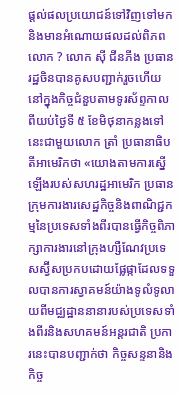ផ្តល់ផលប្រយោជន៍ទៅវិញទៅមកនិងមានអំណោយផលដល់ពិភពលោក ? លោក ស៊ី ជីនភីង ប្រធានរដ្ឋចិនបានគូសបញ្ជាក់រួចហើយនៅក្នុងកិច្ចជំនួបតាមទូរស័ព្ទកាលពីយប់ថ្ងៃទី ៥ ខែមិថុនាកន្លងទៅនេះជាមួយលោក ត្រាំ ប្រធានាធិបតីអាមេរិកថា «យោងតាមការស្នើឡើងរបស់សហរដ្ឋអាមេរិក ប្រធានក្រុមការងារសេដ្ឋកិច្ចនិងពាណិជ្ជកម្មនៃប្រទេសទាំងពីរបានធ្វើកិច្ចពិភាក្សាការងារនៅក្រុងហ្សឺណែវប្រទេសស្វ៊ីសប្រកបដោយផ្លែផ្កាដែលទទួលបានការស្វាគមន៍យ៉ាងទូលំទូលាយពីមជ្ឈដ្ឋាននានារបស់ប្រទេសទាំងពីរនិងសហគមន៍អន្តរជាតិ ប្រការនេះបានបញ្ជាក់ថា កិច្ចសន្ទនានិងកិច្ច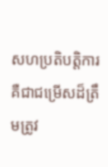សហប្រតិបត្តិការគឺជាជម្រើសដ៏ត្រឹមត្រូវ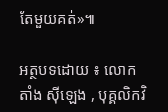តែមួយគត់»៕

អត្ថបទដោយ ៖ លោក តាំង ស៊ីឡេង , បុគ្គលិកវិ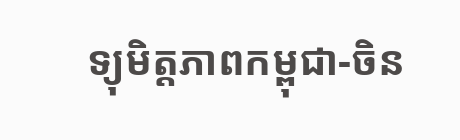ទ្យុមិត្តភាពកម្ពុជា-ចិន